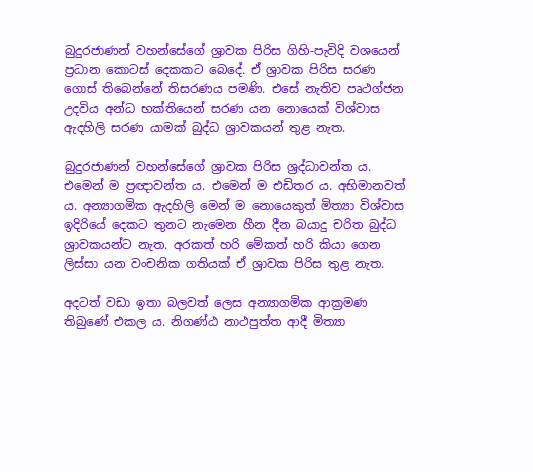බුදුරජාණන් වහන්සේගේ ශ්‍රාවක පිරිස ගිහි-පැවිදි වශයෙන් ප්‍රධාන කොටස් දෙකකට බෙදේ. ඒ ශ්‍රාවක පිරිස සරණ ගොස් තිබෙන්නේ තිසරණය පමණි. එසේ නැතිව පෘථග්ජන උදවිය අන්ධ භක්තියෙන් සරණ යන නොයෙක් විශ්වාස ඇදහිලි සරණ යාමක් බුද්ධ ශ්‍රාවකයන් තුළ නැත.

බුදුරජාණන් වහන්සේගේ ශ්‍රාවක පිරිස ශ්‍රද්ධාවන්ත ය. එමෙන් ම ප්‍රඥාවන්ත ය. එමෙන් ම එඩිතර ය. අභිමානවත් ය. අන්‍යාගමික ඇදහිලි මෙන් ම නොයෙකුත් මිත්‍යා විශ්වාස ඉදිරියේ දෙකට තුනට නැමෙන හීන දීන බයාදු චරිත බුද්ධ ශ්‍රාවකයන්ට නැත. අරකත් හරි මේකත් හරි කියා ගෙන ලිස්සා යන වංචනික ගතියක් ඒ ශ්‍රාවක පිරිස තුළ නැත.

අදටත් වඩා ඉතා බලවත් ලෙස අන්‍යාගමික ආක්‍රමණ තිබුණේ එකල ය. නිගණ්ඨ නාථපුත්ත ආදී මිත්‍යා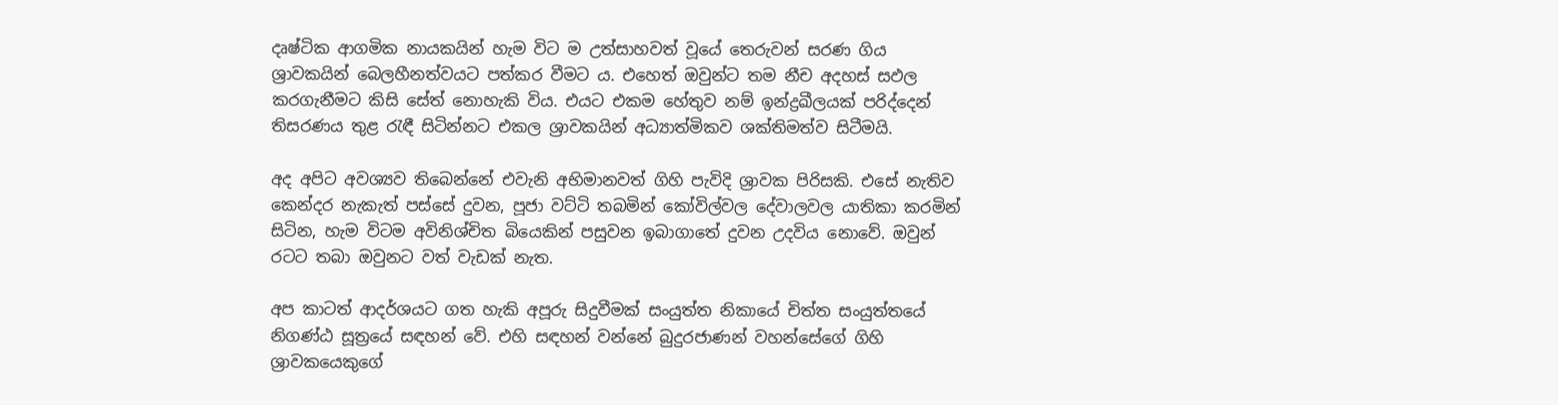දෘෂ්ටික ආගමික නායකයින් හැම විට ම උත්සාහවත් වූයේ තෙරුවන් සරණ ගිය ශ්‍රාවකයින් බෙලහීනත්වයට පත්කර වීමට ය. එහෙත් ඔවුන්ට තම නීච අදහස් සඵල කරගැනීමට කිසි සේත් නොහැකි විය. එයට එකම හේතුව නම් ඉන්ද්‍රඛීලයක් පරිද්දෙන් තිසරණය තුළ රැඳී සිටින්නට එකල ශ්‍රාවකයින් අධ්‍යාත්මිකව ශක්තිමත්ව සිටීමයි.

අද අපිට අවශ්‍යව තිබෙන්නේ එවැනි අභිමානවත් ගිහි පැවිදි ශ්‍රාවක පිරිසකි. එසේ නැතිව කෙන්දර නැකැත් පස්සේ දුවන, පූජා වට්ටි තබමින් කෝවිල්වල දේවාලවල යාතිකා කරමින් සිටින, හැම විටම අවිනිශ්චිත බියෙකින් පසුවන ඉබාගාතේ දුවන උදවිය නොවේ. ඔවුන් රටට තබා ඔවුනට වත් වැඩක් නැත.

අප කාටත් ආදර්ශයට ගත හැකි අපූරු සිදුවීමක් සංයුත්ත නිකායේ චිත්ත සංයුත්තයේ නිගණ්ඨ සූත්‍රයේ සඳහන් වේ. එහි සඳහන් වන්නේ බුදුරජාණන් වහන්සේගේ ගිහි ශ්‍රාවකයෙකුගේ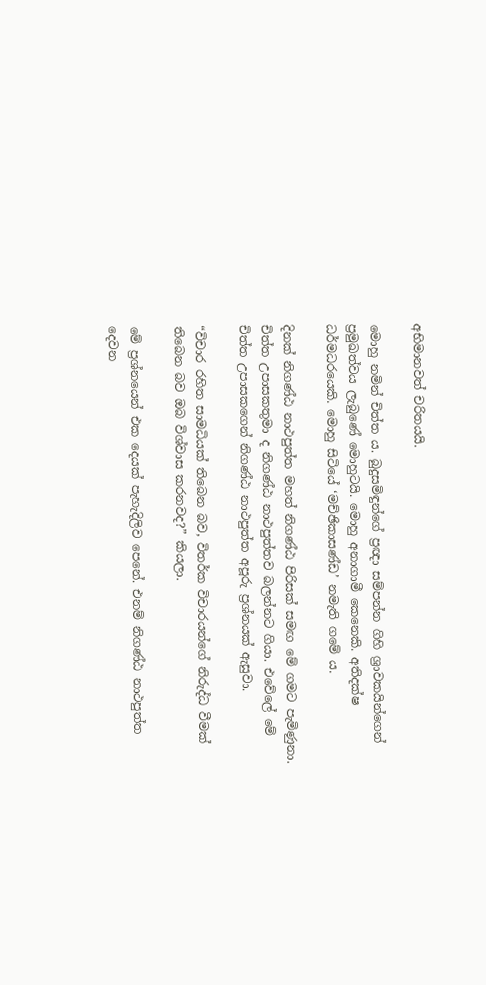අභිමානවත් චරිතයයි.

මොහු නමින් චිත්ත ය. බුදුසමිඳුන්ගේ ප්‍රඥා සම්පන්න ගිහි ශ්‍රාවකයින්ගෙන් ප්‍රමුඛත්වය ලැබුණේ මොහුටයි. මොහු අනාගාමී කෙනෙකි. අතිදක්ෂ ධර්මධරයෙකි. මොහු සිටියේ ‘මච්ඡිකාසණ්ඩ’ නමැති ගමේ ය.

දිනක් නිගණ්ඨ නාථපුත්ත මහත් නිගණ්ඨ පිරිසක් සමඟ මේ ගමට පැමිණුනා. චිත්ත උපාසකතුමා ද නිගණ්ඨ නාථපුත්තව බලන්නට ගියා. එවේලේ මේ චිත්ත උපාසකගෙන් නිගණ්ඨ නාථපුත්ත අපූරු ප්‍රශ්නයක් ඇසුවා.

“විචාර රහිත සාමධියක් තිබෙන බව, විතර්ක විචාරයන්ගේ නිරුද්ධ වීමක් තිබෙන බව ඔබ විශ්වාස කරනවද?” කියලා.

මේ ප්‍රශ්නයෙන් එක දෙයක් පැහැදිලිව පෙනේ. එනම් නිගණ්ඨ නාථපුත්ත දෙවන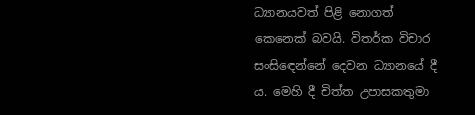ධ්‍යානයවත් පිළි නොගත් කෙනෙක් බවයි. විතර්ක විචාර සංසිඳෙන්නේ දෙවන ධ්‍යානයේ දී ය. මෙහි දී චිත්ත උපාසකතුමා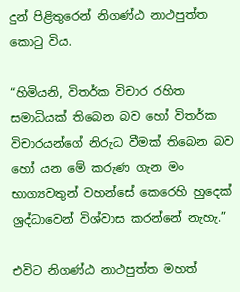දුන් පිළිතුරෙන් නිගණ්ඨ නාථපුත්ත කොටු විය.

“හිමියනි, විතර්ක විචාර රහිත සමාධියක් තිබෙන බව හෝ විතර්ක විචාරයන්ගේ නිරුධ වීමක් තිබෙන බව හෝ යන මේ කරුණ ගැන මං භාග්‍යවතුන් වහන්සේ කෙරෙහි හුදෙක් ශ්‍රද්ධාවෙන් විශ්වාස කරන්නේ නැහැ.”

එවිට නිගණ්ඨ නාථපුත්ත මහත්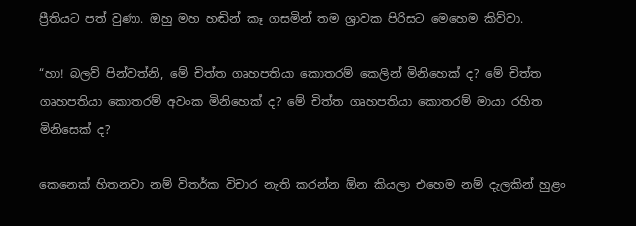ප්‍රීතියට පත් වුණා. ඔහු මහ හඬින් කෑ ගසමින් තම ශ්‍රාවක පිරිසට මෙහෙම කිව්වා.

“හා! බලව් පින්වත්නි, මේ චිත්ත ගෘහපතියා කොතරම් කෙලින් මිනිහෙක් ද? මේ චිත්ත ගෘහපතියා කොතරම් අවංක මිනිහෙක් ද? මේ චිත්ත ගෘහපතියා කොතරම් මායා රහිත මිනිසෙක් ද?

කෙනෙක් හිතනවා නම් විතර්ක විචාර නැති කරන්න ඕන කියලා එහෙම නම් දැලකින් හුළං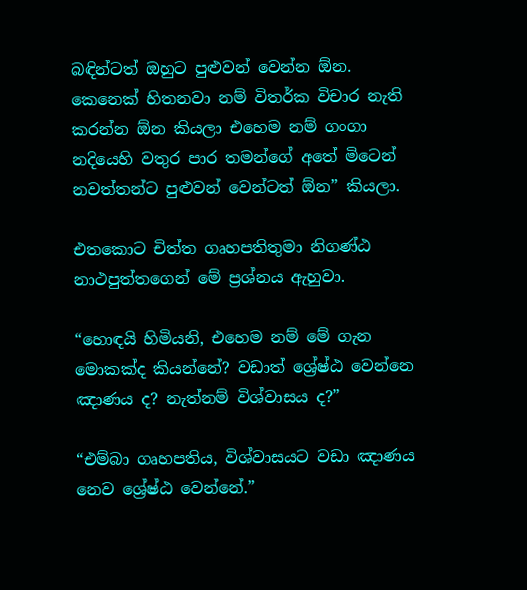බඳින්ටත් ඔහුට පුළුවන් වෙන්න ඕන. කෙනෙක් හිතනවා නම් විතර්ක විචාර නැති කරන්න ඕන කියලා එහෙම නම් ගංගා නදියෙහි වතුර පාර තමන්ගේ අතේ මිටෙන් නවත්තන්ට පුළුවන් වෙන්ටත් ඕන” කියලා.

එතකොට චිත්ත ගෘහපතිතුමා නිගණ්ඨ නාථපුත්තගෙන් මේ ප්‍රශ්නය ඇහුවා.

“හොඳයි හිමියනි, එහෙම නම් මේ ගැන මොකක්ද කියන්නේ? වඩාත් ශ්‍රේෂ්ඨ වෙන්නෙ ඤාණය ද? නැත්නම් විශ්වාසය ද?”

“එම්බා ගෘහපතිය, විශ්වාසයට වඩා ඤාණය නෙව ශ්‍රේෂ්ඨ වෙන්නේ.”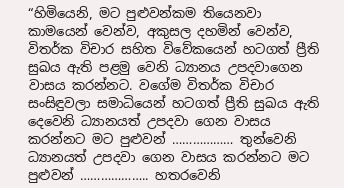“හිමියෙනි, මට පුළුවන්කම තියෙනවා කාමයෙන් වෙන්ව, අකුසල දහමින් වෙන්ව, විතර්ක විචාර සහිත විවේකයෙන් හටගත් ප්‍රීති සුඛය ඇති පළමු වෙනි ධ්‍යානය උපදවාගෙන වාසය කරන්නට. වගේම විතර්ක විචාර සංසිඳුවලා සමාධියෙන් හටගත් ප්‍රීති සුඛය ඇති දෙවෙනි ධ්‍යානයත් උපදවා ගෙන වාසය කරන්නට මට පුළුවන් ……………… තුන්වෙනි ධ්‍යානයත් උපදවා ගෙන වාසය කරන්නට මට පුළුවන් ……………….. හතරවෙනි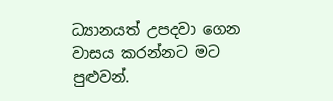ධ්‍යානයත් උපදවා ගෙන වාසය කරන්නට මට පුළුවන්.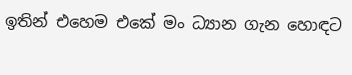ඉතින් එහෙම එකේ මං ධ්‍යාන ගැන හොඳට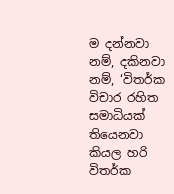ම දන්නවා නම්, දකිනවා නම්, ‘විතර්ක විචාර රහිත සමාධියක් තියෙනවා කියල හරි විතර්ක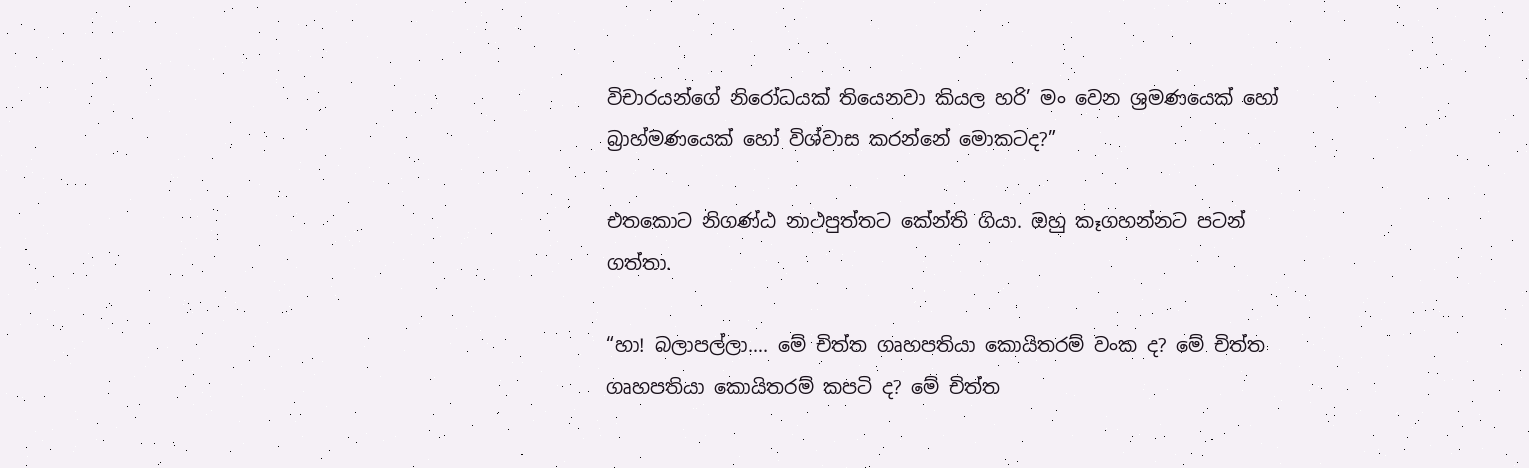විචාරයන්ගේ නිරෝධයක් තියෙනවා කියල හරි’ මං වෙන ශ්‍රමණයෙක් හෝ බ්‍රාහ්මණයෙක් හෝ විශ්වාස කරන්නේ මොකටද?”

එතකොට නිගණ්ඨ නාථපුත්තට කේන්ති ගියා. ඔහු කෑගහන්නට පටන් ගත්තා.

“හා! බලාපල්ලා…. මේ චිත්ත ගෘහපතියා කොයිතරම් වංක ද? මේ චිත්ත ගෘහපතියා කොයිතරම් කපටි ද? මේ චිත්ත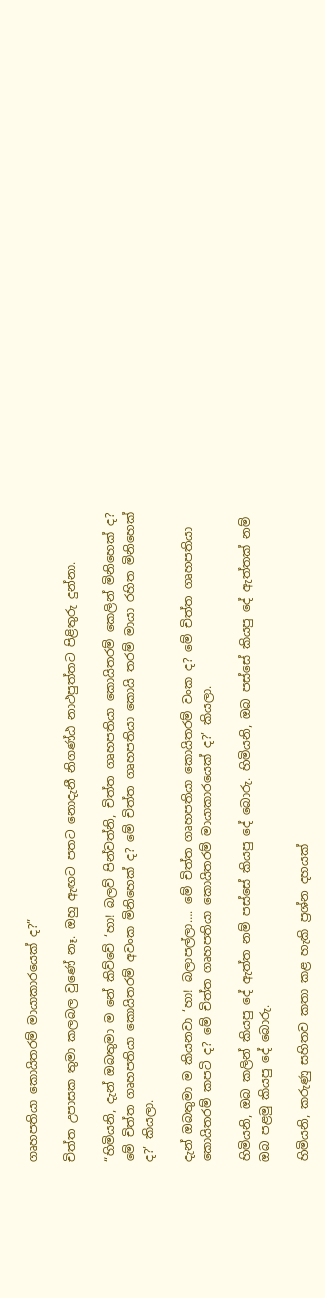ගෘහපතියා කොයිතරම් මායාකාරයෙක් ද?”

චිත්ත උපාසක තුමා කලබල වුණේ නෑ. ඔහු ඇඟට පතට නොදැනී නිගණ්ඨ නාථපුත්තට පිළිතුරු දුන්නා.

“හිමියනි, දැන් ඔබතුමා ම නේ කිව්වේ ‘හා! බලව් පින්වත්නි, චිත්ත ගෘහපතියා කොයිතරම් කෙලින් මිනිහෙක් ද? මේ චිත්ත ගෘහපතියා කොයිතරම් අවංක මිනිහෙක් ද? මේ චිත්ත ගෘහපතියා කොයි තරම් මායා රහිත මිනිහෙක් ද?’ කියලා.

දැන් ඔබතුමා ම කියනවා ‘හා! බලාපල්ලා…. මේ චිත්ත ගෘහපතියා කොයිතරම් වංක ද? මේ චිත්ත ගෘහපතියා කොයිතරම් කපටි ද? මේ චිත්ත ගෘහපතියා කොයිතරම් මායාකාරයෙක් ද?’ කියලා.

හිමියනි, ඔබ කලින් කියපු දේ ඇත්ත නම් පස්සේ කියපු දේ බොරු. හිමියනි, ඔබ පස්සේ කියපු දේ ඇත්තක් නම් ඔබ පළමු කියපු දේ බොරු.

හිමියනි, කරුණු සහිතව කතා කළ හැකි ප්‍රශ්න දහයක්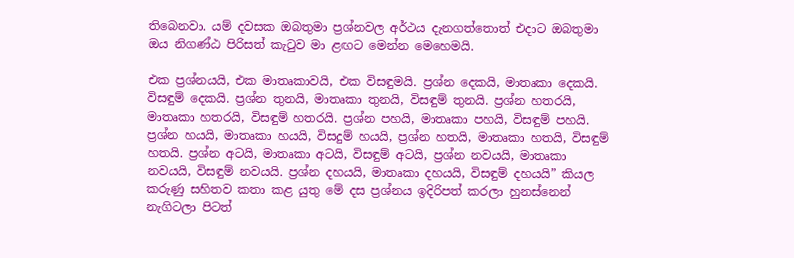තිබෙනවා. යම් දවසක ඔබතුමා ප්‍රශ්නවල අර්ථය දැනගත්තොත් එදාට ඔබතුමා ඔය නිගණ්ඨ පිරිසත් කැටුව මා ළඟට මෙන්න මෙහෙමයි.

එක ප්‍රශ්නයයි, එක මාතෘකාවයි, එක විසඳුමයි. ප්‍රශ්න දෙකයි, මාතෘකා දෙකයි. විසඳුම් දෙකයි. ප්‍රශ්න තුනයි, මාතෘකා තුනයි, විසඳුම් තුනයි. ප්‍රශ්න හතරයි, මාතෘකා හතරයි, විසඳුම් හතරයි. ප්‍රශ්න පහයි, මාතෘකා පහයි, විසඳුම් පහයි. ප්‍රශ්න හයයි, මාතෘකා හයයි, විසදුම් හයයි, ප්‍රශ්න හතයි, මාතෘකා හතයි, විසඳුම් හතයි. ප්‍රශ්න අටයි, මාතෘකා අටයි, විසඳුම් අටයි, ප්‍රශ්න නවයයි, මාතෘකා නවයයි, විසඳුම් නවයයි. ප්‍රශ්න දහයයි, මාතෘකා දහයයි, විසඳුම් දහයයි” කියල කරුණු සහිතව කතා කළ යුතු මේ දස ප්‍රශ්නය ඉදිරිපත් කරලා හුනස්නෙන් නැගිටලා පිටත්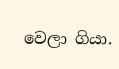වෙලා ගියා.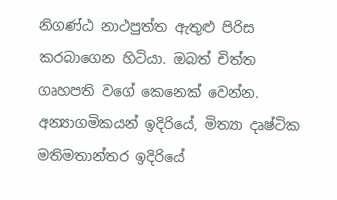නිගණ්ඨ නාථපුත්ත ඇතුළු පිරිස කරබාගෙන හිටියා. ඔබත් චිත්ත ගෘහපති වගේ කෙනෙක් වෙන්න. අන්‍යාගමිකයන් ඉදිරියේ, මිත්‍යා දෘෂ්ටික මතිමතාන්තර ඉදිරියේ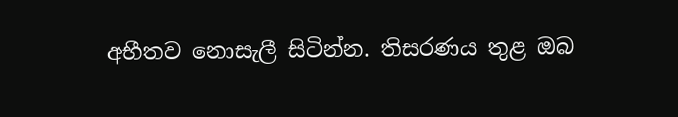අභීතව නොසැලී සිටින්න. තිසරණය තුළ ඔබ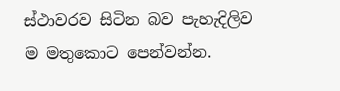ස්ථාවරව සිටින බව පැහැදිලිව ම මතුකොට පෙන්වන්න.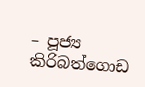– පූජ්‍ය කිරිබත්ගොඩ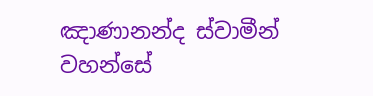ඤාණානන්ද ස්වාමීන් වහන්සේ